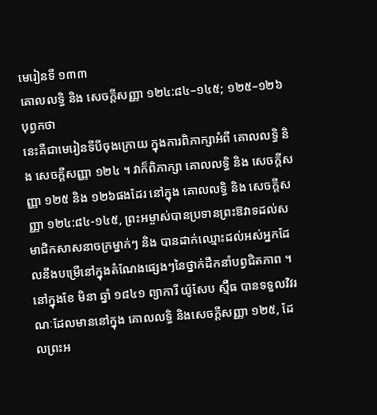មេរៀនទី ១៣៣
គោលលទ្ធិ និង សេចក្តីសញ្ញា ១២៤:៨៤–១៤៥; ១២៥–១២៦
បុព្វកថា
នេះគឺជាមេរៀនទីបីចុងក្រោយ ក្នុងការពិភាក្សាអំពី គោលលទ្ធិ និង សេចក្ដីសញ្ញា ១២៤ ។ វាក៏ពិភាក្សា គោលលទ្ធិ និង សេចក្តីសញ្ញា ១២៥ និង ១២៦ផងដែរ នៅក្នុង គោលលទ្ធិ និង សេចក្ដីសញ្ញា ១២៤:៨៤-១៤៥, ព្រះអម្ចាស់បានប្រទានព្រះឱវាទដល់សមាជិកសាសនាចក្រម្នាក់ៗ និង បានដាក់ឈ្មោះដល់អស់អ្នកដែលនឹងបម្រើនៅក្នុងតំណែងផ្សេងៗនៃថ្នាក់ដឹកនាំបព្វជិតភាព ។ នៅក្នុងខែ មិនា ឆ្នាំ ១៨៤១ ព្យាការី យ៉ូសែប ស្ម៊ីធ បានទទួលវិវរណៈដែលមាននៅក្នុង គោលលទ្ធិ និងសេចក្ដីសញ្ញា ១២៥, ដែលព្រះអ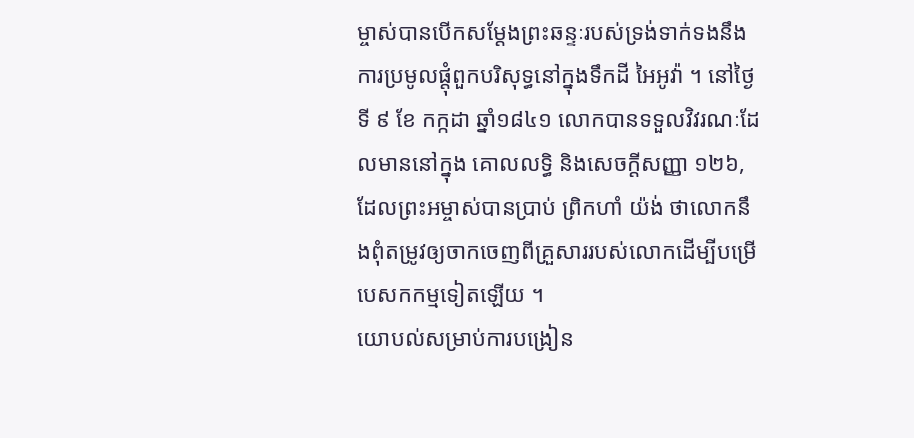ម្ចាស់បានបើកសម្តែងព្រះឆន្ទៈរបស់ទ្រង់ទាក់ទងនឹងការប្រមូលផ្តុំពួកបរិសុទ្ធនៅក្នុងទឹកដី អៃអូវ៉ា ។ នៅថ្ងៃទី ៩ ខែ កក្កដា ឆ្នាំ១៨៤១ លោកបានទទួលវិវរណៈដែលមាននៅក្នុង គោលលទ្ធិ និងសេចក្ដីសញ្ញា ១២៦, ដែលព្រះអម្ចាស់បានប្រាប់ ព្រិកហាំ យ៉ង់ ថាលោកនឹងពុំតម្រូវឲ្យចាកចេញពីគ្រួសាររបស់លោកដើម្បីបម្រើបេសកកម្មទៀតឡើយ ។
យោបល់សម្រាប់ការបង្រៀន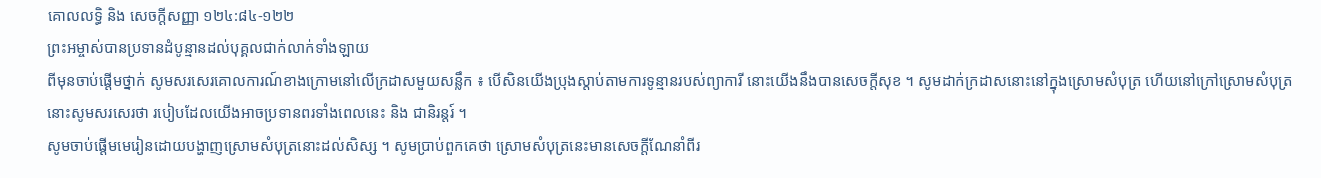គោលលទ្ធិ និង សេចក្ដីសញ្ញា ១២៤:៨៤-១២២
ព្រះអម្ចាស់បានប្រទានដំបូន្មានដល់បុគ្គលជាក់លាក់ទាំងឡាយ
ពីមុនចាប់ផ្តើមថ្នាក់ សូមសរសេរគោលការណ៍ខាងក្រោមនៅលើក្រដាសមួយសន្លឹក ៖ បើសិនយើងប្រុងស្តាប់តាមការទូន្មានរបស់ព្យាការី នោះយើងនឹងបានសេចក្តីសុខ ។ សូមដាក់ក្រដាសនោះនៅក្នុងស្រោមសំបុត្រ ហើយនៅក្រៅស្រោមសំបុត្រនោះសូមសរសេរថា របៀបដែលយើងអាចប្រទានពរទាំងពេលនេះ និង ជានិរន្តរ៍ ។
សូមចាប់ផ្ដើមមេរៀនដោយបង្ហាញស្រោមសំបុត្រនោះដល់សិស្ស ។ សូមប្រាប់ពួកគេថា ស្រោមសំបុត្រនេះមានសេចក្តីណែនាំពីរ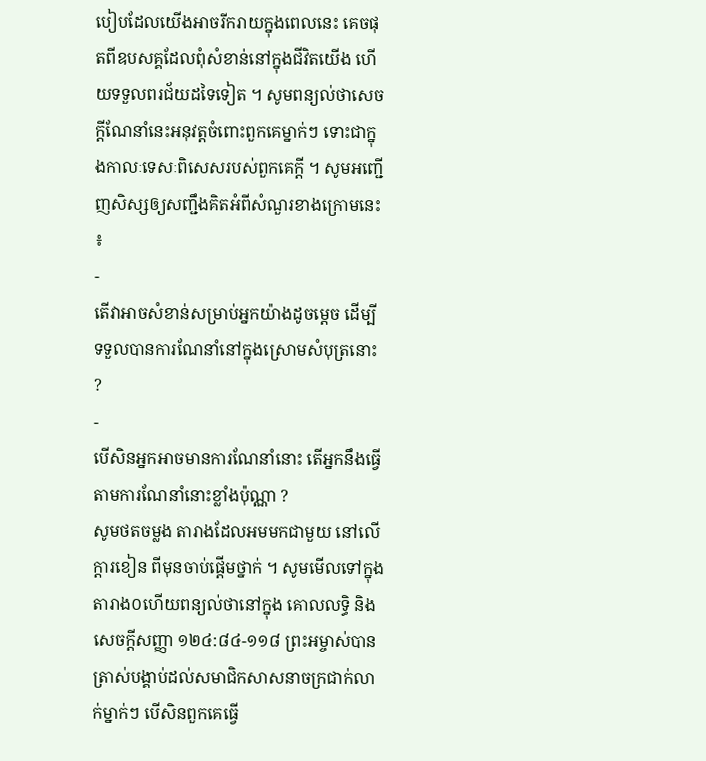បៀបដែលយើងអាចរីករាយក្នុងពេលនេះ គេចផុតពីឧបសគ្គដែលពុំសំខាន់នៅក្នុងជីវិតយើង ហើយទទួលពរជ័យដទៃទៀត ។ សូមពន្យល់ថាសេចក្តីណែនាំនេះអនុវត្តចំពោះពួកគេម្នាក់ៗ ទោះជាក្នុងកាលៈទេសៈពិសេសរបស់ពួកគេក្តី ។ សូមអញ្ជើញសិស្សឲ្យសញ្ជឹងគិតអំពីសំណួរខាងក្រោមនេះ ៖
-
តើវាអាចសំខាន់សម្រាប់អ្នកយ៉ាងដូចម្តេច ដើម្បីទទួលបានការណែនាំនៅក្នុងស្រោមសំបុត្រនោះ ?
-
បើសិនអ្នកអាចមានការណែនាំនោះ តើអ្នកនឹងធ្វើតាមការណែនាំនោះខ្លាំងប៉ុណ្ណា ?
សូមថតចម្លង តារាងដែលអមមកជាមួយ នៅលើក្តារខៀន ពីមុនចាប់ផ្តើមថ្នាក់ ។ សូមមើលទៅក្នុងតារាង០ហើយពន្យល់ថានៅក្នុង គោលលទ្ធិ និង សេចក្តីសញ្ញា ១២៤:៨៤-១១៨ ព្រះអម្ចាស់បានត្រាស់បង្គាប់ដល់សមាជិកសាសនាចក្រជាក់លាក់ម្នាក់ៗ បើសិនពួកគេធ្វើ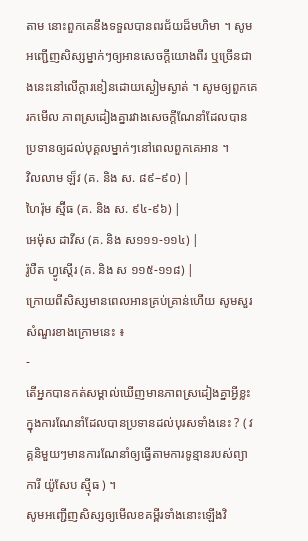តាម នោះពួកគេនឹងទទួលបានពរជ័យដ៏មហិមា ។ សូមអញ្ជើញសិស្សម្នាក់ៗឲ្យអានសេចក្តីយោងពីរ ឬច្រើនជាងនេះនៅលើក្ដារខៀនដោយស្ងៀមស្ងាត់ ។ សូមឲ្យពួកគេ រកមើល ភាពស្រដៀងគ្នារវាងសេចក្តីណែនាំដែលបានប្រទានឲ្យដល់បុគ្គលម្នាក់ៗនៅពេលពួកគេអាន ។
វិលលាម ឡ៏វ (គ. និង ស. ៨៩–៩០) |
ហៃរ៉ុម ស្ម៊ីធ (គ. និង ស. ៩៤-៩៦) |
អេម៉ុស ដាវីស (គ. និង ស១១១-១១៤) |
រ៉ូបឺត ហ្វូស្តើរ (គ. និង ស ១១៥-១១៨) |
ក្រោយពីសិស្សមានពេលអានគ្រប់គ្រាន់ហើយ សូមសួរសំណួរខាងក្រោមនេះ ៖
-
តើអ្នកបានកត់សម្គាល់ឃើញមានភាពស្រដៀងគ្នាអ្វីខ្លះក្នុងការណែនាំដែលបានប្រទានដល់បុរសទាំងនេះ ? ( វគ្គនិមួយៗមានការណែនាំឲ្យធ្វើតាមការទូន្មានរបស់ព្យាការី យ៉ូសែប ស៊្មីធ ) ។
សូមអញ្ជើញសិស្សឲ្យមើលខគម្ពីរទាំងនោះឡើងវិ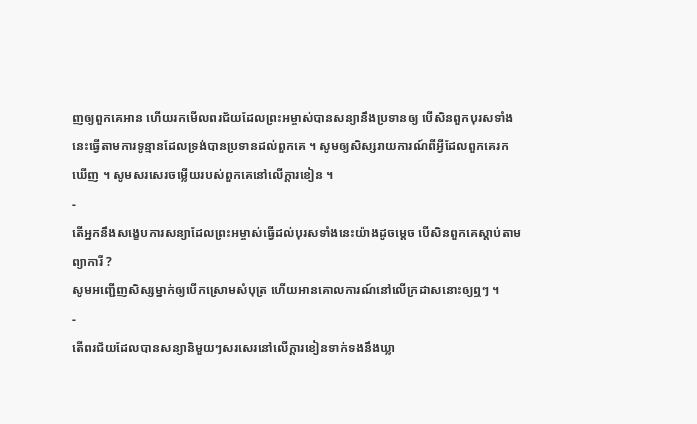ញឲ្យពួកគេអាន ហើយរកមើលពរជ័យដែលព្រះអម្ចាស់បានសន្យានឹងប្រទានឲ្យ បើសិនពួកបុរសទាំងនេះធ្វើតាមការទូន្មានដែលទ្រង់បានប្រទានដល់ពួកគេ ។ សូមឲ្យសិស្សរាយការណ៍ពីអ្វីដែលពួកគេរកឃើញ ។ សូមសរសេរចម្លើយរបស់ពួកគេនៅលើក្តារខៀន ។
-
តើអ្នកនឹងសង្ខេបការសន្យាដែលព្រះអម្ចាស់ធ្វើដល់បុរសទាំងនេះយ៉ាងដូចម្តេច បើសិនពួកគេស្តាប់តាមព្យាការី ?
សូមអញ្ជើញសិស្សម្នាក់ឲ្យបើកស្រោមសំបុត្រ ហើយអានគោលការណ៍នៅលើក្រដាសនោះឲ្យឮៗ ។
-
តើពរជ័យដែលបានសន្យានិមួយៗសរសេរនៅលើក្តារខៀនទាក់ទងនឹងឃ្លា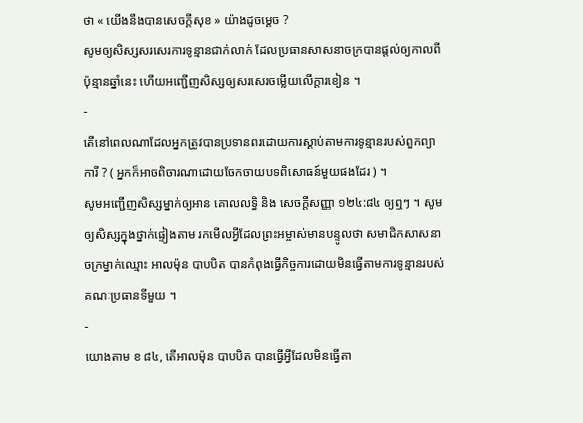ថា « យើងនឹងបានសេចក្តីសុខ » យ៉ាងដូចម្តេច ?
សូមឲ្យសិស្សសរសេរការទូន្មានជាក់លាក់ ដែលប្រធានសាសនាចក្របានផ្តល់ឲ្យកាលពីប៉ុន្មានឆ្នាំនេះ ហើយអញ្ជើញសិស្សឲ្យសរសេរចម្លើយលើក្តារខៀន ។
-
តើនៅពេលណាដែលអ្នកត្រូវបានប្រទានពរដោយការស្តាប់តាមការទូន្មានរបស់ពួកព្យាការី ? ( អ្នកក៏អាចពិចារណាដោយចែកចាយបទពិសោធន៍មួយផងដែរ ) ។
សូមអញ្ជើញសិស្សម្នាក់ឲ្យអាន គោលលទ្ធិ និង សេចក្ដីសញ្ញា ១២៤:៨៤ ឲ្យឮៗ ។ សូមឲ្យសិស្សក្នុងថ្នាក់ផ្ទៀងតាម រកមើលអ្វីដែលព្រះអម្ចាស់មានបន្ទូលថា សមាជិកសាសនាចក្រម្នាក់ឈ្មោះ អាលម៉ុន បាបបិត បានកំពុងធ្វើកិច្ចការដោយមិនធ្វើតាមការទូន្មានរបស់គណៈប្រធានទីមួយ ។
-
យោងតាម ខ ៨៤, តើអាលម៉ុន បាបបិត បានធ្វើអ្វីដែលមិនធ្វើតា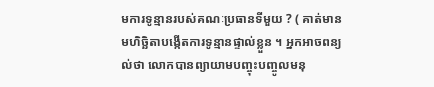មការទូន្មានរបស់គណៈប្រធានទីមួយ ? ( គាត់មានមហិច្ឆិតាបង្កើតការទូន្មានផ្ទាល់ខ្លួន ។ អ្នកអាចពន្យល់ថា លោកបានព្យាយាមបញ្ចុះបញ្ចូលមនុ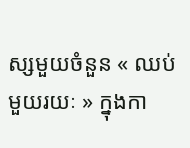ស្សមួយចំនួន « ឈប់មួយរយៈ » ក្នុងកា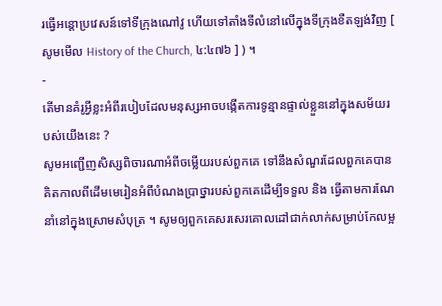រធ្វើអន្តោប្រវេសន៍ទៅទីក្រុងណៅវូ ហើយទៅតាំងទីលំនៅលើក្នុងទីក្រុងខឺតឡង់វិញ [ សូមមើល History of the Church, ៤:៤៧៦ ] ) ។
-
តើមានគំរូអ្វីខ្លះអំពីរបៀបដែលមនុស្សអាចបង្កើតការទូន្មានផ្ទាល់ខ្លួននៅក្នុងសម័យរបស់យើងនេះ ?
សូមអញ្ជើញសិស្សពិចារណាអំពីចម្លើយរបស់ពួកគេ ទៅនឹងសំណួរដែលពួកគេបានគិតកាលពីដើមមេរៀនអំពីបំណងប្រាថ្នារបស់ពួកគេដើម្បីទទួល និង ធ្វើតាមការណែនាំនៅក្នុងស្រោមសំបុត្រ ។ សូមឲ្យពួកគេសរសេរគោលដៅជាក់លាក់សម្រាប់កែលម្អ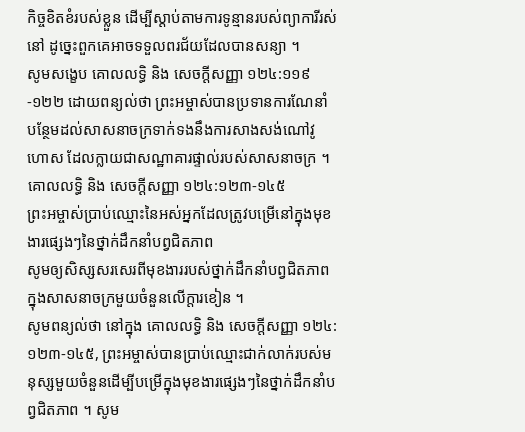កិច្ចខិតខំរបស់ខ្លួន ដើម្បីស្តាប់តាមការទូន្មានរបស់ព្យាការីរស់នៅ ដូច្នេះពួកគេអាចទទួលពរជ័យដែលបានសន្យា ។
សូមសង្ខេប គោលលទ្ធិ និង សេចក្ដីសញ្ញា ១២៤:១១៩-១២២ ដោយពន្យល់ថា ព្រះអម្ចាស់បានប្រទានការណែនាំបន្ថែមដល់សាសនាចក្រទាក់ទងនឹងការសាងសង់ណៅវូហោស ដែលក្លាយជាសណ្ឋាគារផ្ទាល់របស់សាសនាចក្រ ។
គោលលទ្ធិ និង សេចក្ដីសញ្ញា ១២៤:១២៣-១៤៥
ព្រះអម្ចាស់ប្រាប់ឈ្មោះនៃអស់អ្នកដែលត្រូវបម្រើនៅក្នុងមុខងារផ្សេងៗនៃថ្នាក់ដឹកនាំបព្វជិតភាព
សូមឲ្យសិស្សសរសេរពីមុខងាររបស់ថ្នាក់ដឹកនាំបព្វជិតភាពក្នុងសាសនាចក្រមួយចំនួនលើក្តារខៀន ។
សូមពន្យល់ថា នៅក្នុង គោលលទ្ធិ និង សេចក្តីសញ្ញា ១២៤:១២៣-១៤៥, ព្រះអម្ចាស់បានប្រាប់ឈ្មោះជាក់លាក់របស់មនុស្សមួយចំនួនដើម្បីបម្រើក្នុងមុខងារផ្សេងៗនៃថ្នាក់ដឹកនាំបព្វជិតភាព ។ សូម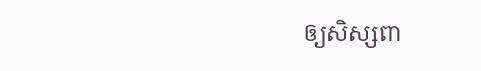ឲ្យសិស្សពា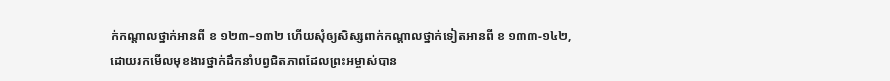ក់កណ្ដាលថ្នាក់អានពី ខ ១២៣–១៣២ ហើយសុំឲ្យសិស្សពាក់កណ្តាលថ្នាក់ទៀតអានពី ខ ១៣៣-១៤២, ដោយរកមើលមុខងារថ្នាក់ដឹកនាំបព្វជិតភាពដែលព្រះអម្ចាស់បាន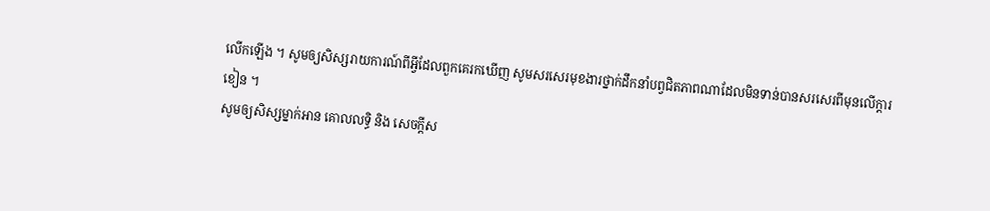លើកឡើង ។ សូមឲ្យសិស្សរាយការណ៍ពីអ្វីដែលពួកគេរកឃើញ សូមសរសេរមុខងារថ្នាក់ដឹកនាំបព្វជិតភាពណាដែលមិនទាន់បានសរសេរពីមុនលើក្តារខៀន ។
សូមឲ្យសិស្សម្នាក់អាន គោលលទ្ធិ និង សេចក្ដីស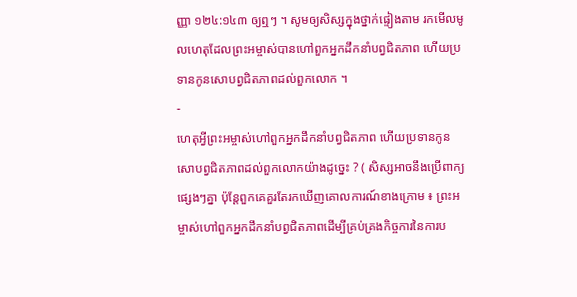ញ្ញា ១២៤:១៤៣ ឲ្យឮៗ ។ សូមឲ្យសិស្សក្នុងថ្នាក់ផ្ទៀងតាម រកមើលមូលហេតុដែលព្រះអម្ចាស់បានហៅពួកអ្នកដឹកនាំបព្វជិតភាព ហើយប្រទានកូនសោបព្វជិតភាពដល់ពួកលោក ។
-
ហេតុអ្វីព្រះអម្ចាស់ហៅពួកអ្នកដឹកនាំបព្វជិតភាព ហើយប្រទានកូនសោបព្វជិតភាពដល់ពួកលោកយ៉ាងដូច្នេះ ? ( សិស្សអាចនឹងប្រើពាក្យផ្សេងៗគ្នា ប៉ុន្តែពួកគេគួរតែរកឃើញគោលការណ៍ខាងក្រោម ៖ ព្រះអម្ចាស់ហៅពួកអ្នកដឹកនាំបព្វជិតភាពដើម្បីគ្រប់គ្រងកិច្ចការនៃការប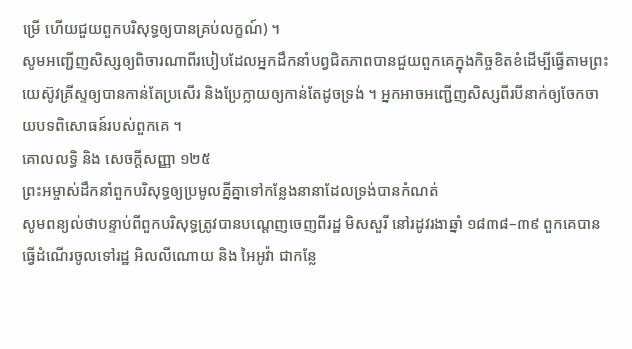ម្រើ ហើយជួយពួកបរិសុទ្ធឲ្យបានគ្រប់លក្ខណ៍) ។
សូមអញ្ជើញសិស្សឲ្យពិចារណាពីរបៀបដែលអ្នកដឹកនាំបព្វជិតភាពបានជួយពួកគេក្នុងកិច្ចខិតខំដើម្បីធ្វើតាមព្រះយេស៊ូវគ្រីស្ទឲ្យបានកាន់តែប្រសើរ និងប្រែក្លាយឲ្យកាន់តែដូចទ្រង់ ។ អ្នកអាចអញ្ជើញសិស្សពីរបីនាក់ឲ្យចែកចាយបទពិសោធន៍របស់ពួកគេ ។
គោលលទ្ធិ និង សេចក្ដីសញ្ញា ១២៥
ព្រះអម្ចាស់ដឹកនាំពួកបរិសុទ្ធឲ្យប្រមូលគ្នីគ្នាទៅកន្លែងនានាដែលទ្រង់បានកំណត់
សូមពន្យល់ថាបន្ទាប់ពីពួកបរិសុទ្ធត្រូវបានបណ្តេញចេញពីរដ្ឋ មិសសួរី នៅរដូវរងាឆ្នាំ ១៨៣៨–៣៩ ពួកគេបានធ្វើដំណើរចូលទៅរដ្ឋ អិលលីណោយ និង អៃអូវ៉ា ជាកន្លែ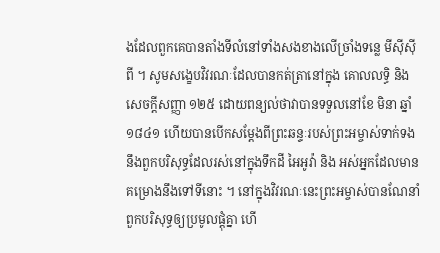ងដែលពួកគេបានតាំងទីលំនៅទាំងសងខាងលើច្រាំងទន្លេ មីស៊ីស៊ីពី ។ សូមសង្ខេបវិវរណៈដែលបានកត់ត្រានៅក្នុង គោលលទ្ធិ និង សេចក្តីសញ្ញា ១២៥ ដោយពន្យល់ថាវាបានទទួលនៅខែ មិនា ឆ្នាំ ១៨៤១ ហើយបានបើកសម្តែងពីព្រះឆន្ទៈរបស់ព្រះអម្ចាស់ទាក់ទងនឹងពួកបរិសុទ្ធដែលរស់នៅក្នុងទឹកដី អៃអូវ៉ា និង អស់អ្នកដែលមានគម្រោងនឹងទៅទីនោះ ។ នៅក្នុងវិវរណៈនេះព្រះអម្ចាស់បានណែនាំពួកបរិសុទ្ធឲ្យប្រមូលផ្តុំគ្នា ហើ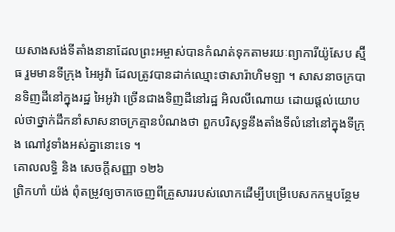យសាងសង់ទីតាំងនានាដែលព្រះអម្ចាស់បានកំណត់ទុកតាមរយៈព្យាការីយ៉ូសែប ស្ម៊ីធ រួមមានទីក្រុង អៃអូវ៉ា ដែលត្រូវបានដាក់ឈ្មោះថាសារ៉ាហិមឡា ។ សាសនាចក្របានទិញដីនៅក្នុងរដ្ឋ អៃអូវ៉ា ច្រើនជាងទិញដីនៅរដ្ឋ អិលលីណោយ ដោយផ្តល់យោបល់ថាថ្នាក់ដឹកនាំសាសនាចក្រគ្មានបំណងថា ពួកបរិសុទ្ធនឹងតាំងទីលំនៅនៅក្នុងទីក្រុង ណៅវូទាំងអស់គ្នានោះទេ ។
គោលលទ្ធិ និង សេចក្ដីសញ្ញា ១២៦
ព្រិកហាំ យ៉ង់ ពុំតម្រូវឲ្យចាកចេញពីគ្រួសាររបស់លោកដើម្បីបម្រើបេសកកម្មបន្ថែម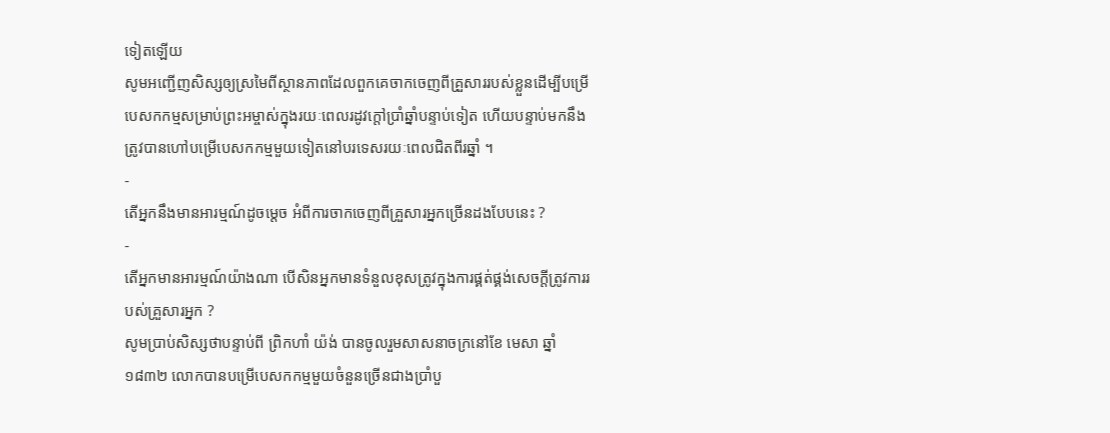ទៀតឡើយ
សូមអញ្ជើញសិស្សឲ្យស្រមៃពីស្ថានភាពដែលពួកគេចាកចេញពីគ្រួសាររបស់ខ្លួនដើម្បីបម្រើបេសកកម្មសម្រាប់ព្រះអម្ចាស់ក្នុងរយៈពេលរដូវក្តៅប្រាំឆ្នាំបន្ទាប់ទៀត ហើយបន្ទាប់មកនឹងត្រូវបានហៅបម្រើបេសកកម្មមួយទៀតនៅបរទេសរយៈពេលជិតពីរឆ្នាំ ។
-
តើអ្នកនឹងមានអារម្មណ៍ដូចម្ដេច អំពីការចាកចេញពីគ្រួសារអ្នកច្រើនដងបែបនេះ ?
-
តើអ្នកមានអារម្មណ៍យ៉ាងណា បើសិនអ្នកមានទំនួលខុសត្រូវក្នុងការផ្គត់ផ្គង់សេចក្តីត្រូវការរបស់គ្រួសារអ្នក ?
សូមប្រាប់សិស្សថាបន្ទាប់ពី ព្រិកហាំ យ៉ង់ បានចូលរួមសាសនាចក្រនៅខែ មេសា ឆ្នាំ ១៨៣២ លោកបានបម្រើបេសកកម្មមួយចំនួនច្រើនជាងប្រាំបួ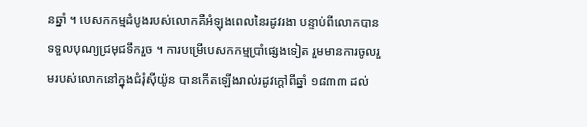នឆ្នាំ ។ បេសកកម្មដំបូងរបស់លោកគឺអំឡុងពេលនៃរដូវរងា បន្ទាប់ពីលោកបានទទួលបុណ្យជ្រមុជទឹករួច ។ ការបម្រើបេសកកម្មប្រាំផ្សេងទៀត រួមមានការចូលរួមរបស់លោកនៅក្នុងជំរុំស៊ីយ៉ូន បានកើតឡើងរាល់រដូវក្តៅពីឆ្នាំ ១៨៣៣ ដល់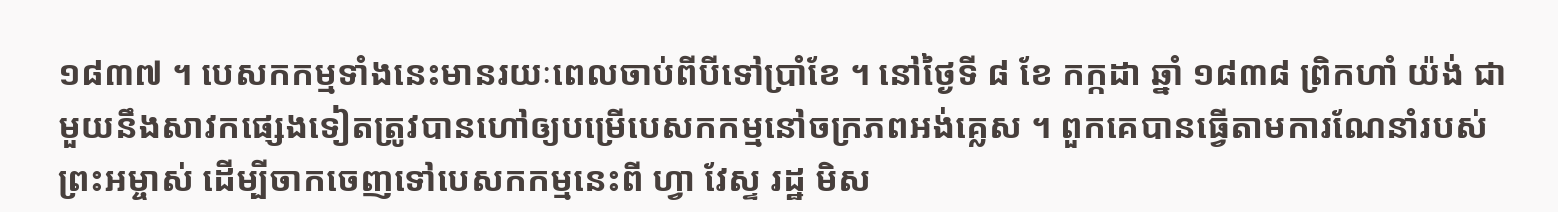១៨៣៧ ។ បេសកកម្មទាំងនេះមានរយៈពេលចាប់ពីបីទៅប្រាំខែ ។ នៅថ្ងៃទី ៨ ខែ កក្កដា ឆ្នាំ ១៨៣៨ ព្រិកហាំ យ៉ង់ ជាមួយនឹងសាវកផ្សេងទៀតត្រូវបានហៅឲ្យបម្រើបេសកកម្មនៅចក្រភពអង់គ្លេស ។ ពួកគេបានធ្វើតាមការណែនាំរបស់ព្រះអម្ចាស់ ដើម្បីចាកចេញទៅបេសកកម្មនេះពី ហ្វា វែស្ទ រដ្ឋ មិស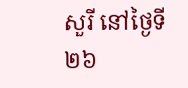សួរី នៅថ្ងៃទី ២៦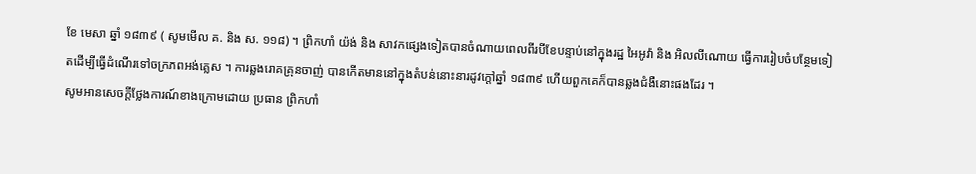ខែ មេសា ឆ្នាំ ១៨៣៩ ( សូមមើល គ. និង ស. ១១៨) ។ ព្រិកហាំ យ៉ង់ និង សាវកផ្សេងទៀតបានចំណាយពេលពីរបីខែបន្ទាប់នៅក្នុងរដ្ឋ អៃអូវ៉ា និង អិលលីណោយ ធ្វើការរៀបចំបន្ថែមទៀតដើម្បីធ្វើដំណើរទៅចក្រភពអង់គ្លេស ។ ការឆ្លងរោគគ្រុនចាញ់ បានកើតមាននៅក្នុងតំបន់នោះនារដូវក្តៅឆ្នាំ ១៨៣៩ ហើយពួកគេក៏បានឆ្លងជំងឺនោះផងដែរ ។
សូមអានសេចក្ដីថ្លែងការណ៍ខាងក្រោមដោយ ប្រធាន ព្រិកហាំ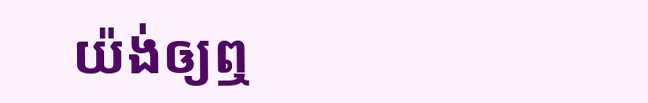យ៉ង់ឲ្យឮ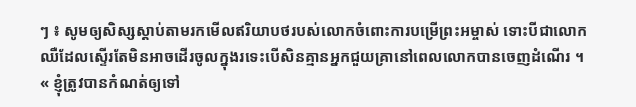ៗ ៖ សូមឲ្យសិស្សស្តាប់តាមរកមើលឥរិយាបថរបស់លោកចំពោះការបម្រើព្រះអម្ចាស់ ទោះបីជាលោកឈឺដែលស្ទើរតែមិនអាចដើរចូលក្នុងរទេះបើសិនគ្មានអ្នកជួយគ្រានៅពេលលោកបានចេញដំណើរ ។
« ខ្ញុំត្រូវបានកំណត់ឲ្យទៅ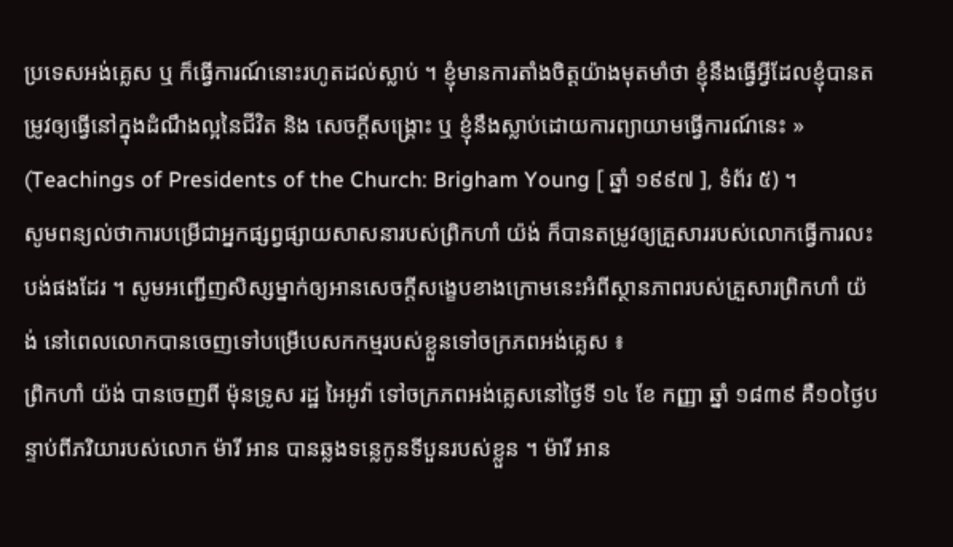ប្រទេសអង់គ្លេស ឬ ក៏ធ្វើការណ៍នោះរហូតដល់ស្លាប់ ។ ខ្ញុំមានការតាំងចិត្តយ៉ាងមុតមាំថា ខ្ញុំនឹងធ្វើអ្វីដែលខ្ញុំបានតម្រូវឲ្យធ្វើនៅក្នុងដំណឹងល្អនៃជីវិត និង សេចក្តីសង្គ្រោះ ឬ ខ្ញុំនឹងស្លាប់ដោយការព្យាយាមធ្វើការណ៍នេះ » (Teachings of Presidents of the Church: Brigham Young [ ឆ្នាំ ១៩៩៧ ], ទំព័រ ៥) ។
សូមពន្យល់ថាការបម្រើជាអ្នកផ្សព្វផ្សាយសាសនារបស់ព្រិកហាំ យ៉ង់ ក៏បានតម្រូវឲ្យគ្រួសាររបស់លោកធ្វើការលះបង់ផងដែរ ។ សូមអញ្ជើញសិស្សម្នាក់ឲ្យអានសេចក្តីសង្ខេបខាងក្រោមនេះអំពីស្ថានភាពរបស់គ្រួសារព្រិកហាំ យ៉ង់ នៅពេលលោកបានចេញទៅបម្រើបេសកកម្មរបស់ខ្លួនទៅចក្រភពអង់គ្លេស ៖
ព្រិកហាំ យ៉ង់ បានចេញពី ម៉ុនទ្រូស រដ្ឋ អៃអូវ៉ា ទៅចក្រភពអង់គ្លេសនៅថ្ងៃទី ១៤ ខែ កញ្ញា ឆ្នាំ ១៨៣៩ គឺ១០ថ្ងៃបន្ទាប់ពីភរិយារបស់លោក ម៉ារី អាន បានឆ្លងទន្លេកូនទីបួនរបស់ខ្លួន ។ ម៉ារី អាន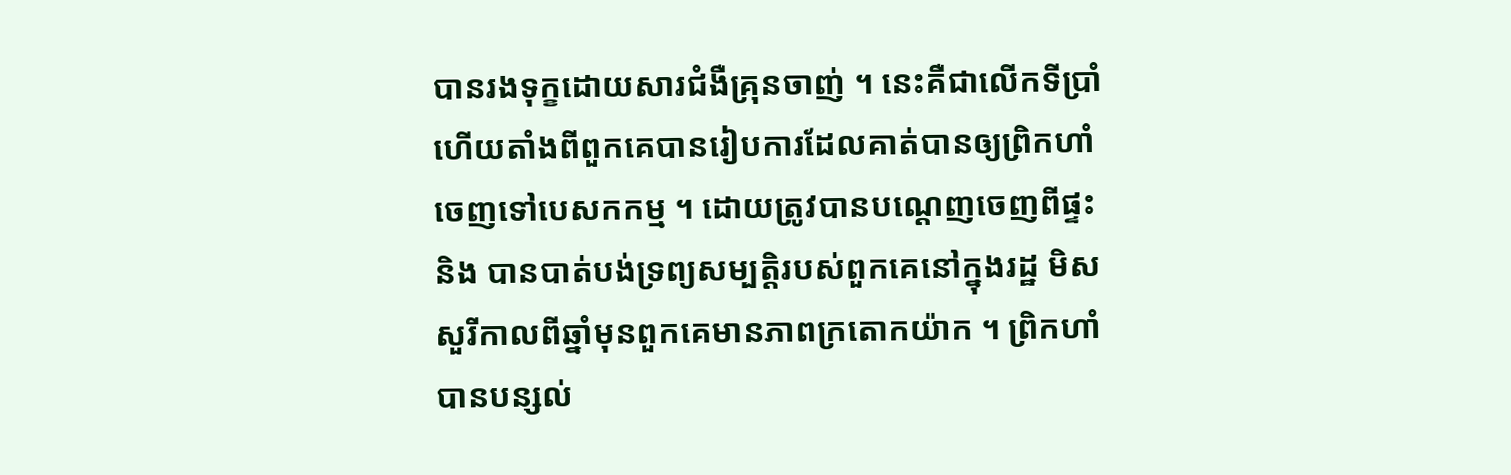បានរងទុក្ខដោយសារជំងឺគ្រុនចាញ់ ។ នេះគឺជាលើកទីប្រាំហើយតាំងពីពួកគេបានរៀបការដែលគាត់បានឲ្យព្រិកហាំចេញទៅបេសកកម្ម ។ ដោយត្រូវបានបណ្តេញចេញពីផ្ទះ និង បានបាត់បង់ទ្រព្យសម្បត្តិរបស់ពួកគេនៅក្នុងរដ្ឋ មិសសួរីកាលពីឆ្នាំមុនពួកគេមានភាពក្រតោកយ៉ាក ។ ព្រិកហាំ បានបន្សល់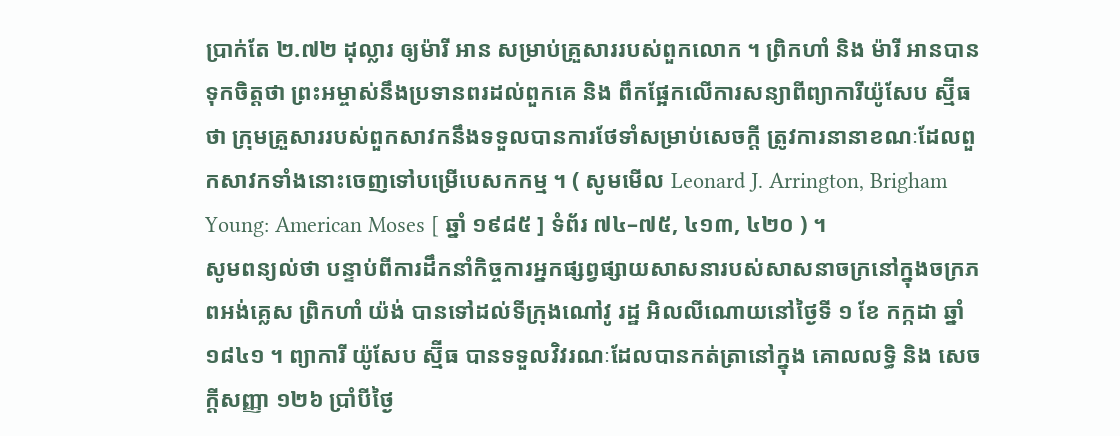ប្រាក់តែ ២.៧២ ដុល្លារ ឲ្យម៉ារី អាន សម្រាប់គ្រួសាររបស់ពួកលោក ។ ព្រិកហាំ និង ម៉ារី អានបានទុកចិត្តថា ព្រះអម្ចាស់នឹងប្រទានពរដល់ពួកគេ និង ពឹកផ្អែកលើការសន្យាពីព្យាការីយ៉ូសែប ស្ម៊ីធ ថា ក្រុមគ្រួសាររបស់ពួកសាវកនឹងទទួលបានការថែទាំសម្រាប់សេចក្តី ត្រូវការនានាខណៈដែលពួកសាវកទាំងនោះចេញទៅបម្រើបេសកកម្ម ។ ( សូមមើល Leonard J. Arrington, Brigham Young: American Moses [ ឆ្នាំ ១៩៨៥ ] ទំព័រ ៧៤–៧៥, ៤១៣, ៤២០ ) ។
សូមពន្យល់ថា បន្ទាប់ពីការដឹកនាំកិច្ចការអ្នកផ្សព្វផ្សាយសាសនារបស់សាសនាចក្រនៅក្នុងចក្រភពអង់គ្លេស ព្រិកហាំ យ៉ង់ បានទៅដល់ទីក្រុងណៅវូ រដ្ឋ អិលលីណោយនៅថ្ងៃទី ១ ខែ កក្កដា ឆ្នាំ ១៨៤១ ។ ព្យាការី យ៉ូសែប ស្ម៊ីធ បានទទួលវិវរណៈដែលបានកត់ត្រានៅក្នុង គោលលទ្ធិ និង សេចក្ដីសញ្ញា ១២៦ ប្រាំបីថ្ងៃ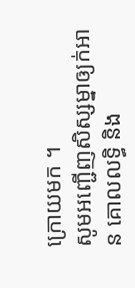ក្រោយមក ។
សូមអញ្ជើញសិស្សម្នាឲ្យក់អាន គោលលទ្ធិ និង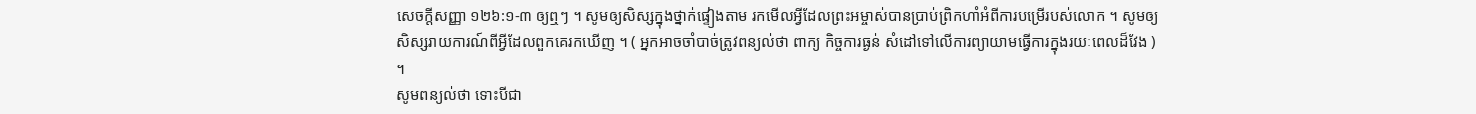សេចក្ដីសញ្ញា ១២៦:១-៣ ឲ្យឮៗ ។ សូមឲ្យសិស្សក្នុងថ្នាក់ផ្ទៀងតាម រកមើលអ្វីដែលព្រះអម្ចាស់បានប្រាប់ព្រិកហាំអំពីការបម្រើរបស់លោក ។ សូមឲ្យសិស្សរាយការណ៍ពីអ្វីដែលពួកគេរកឃើញ ។ ( អ្នកអាចចាំបាច់ត្រូវពន្យល់ថា ពាក្យ កិច្ចការធ្ងន់ សំដៅទៅលើការព្យាយាមធ្វើការក្នុងរយៈពេលដ៏វែង ) ។
សូមពន្យល់ថា ទោះបីជា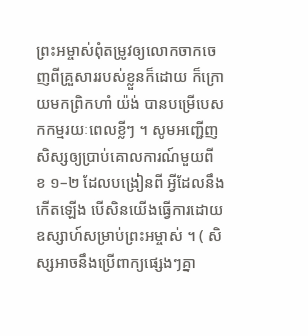ព្រះអម្ចាស់ពុំតម្រូវឲ្យលោកចាកចេញពីគ្រួសាររបស់ខ្លួនក៏ដោយ ក៏ក្រោយមកព្រិកហាំ យ៉ង់ បានបម្រើបេសកកម្មរយៈពេលខ្លីៗ ។ សូមអញ្ជើញសិស្សឲ្យប្រាប់គោលការណ៍មួយពី ខ ១–២ ដែលបង្រៀនពី អ្វីដែលនឹងកើតឡើង បើសិនយើងធ្វើការដោយឧស្សាហ៍សម្រាប់ព្រះអម្ចាស់ ។ ( សិស្សអាចនឹងប្រើពាក្យផ្សេងៗគ្នា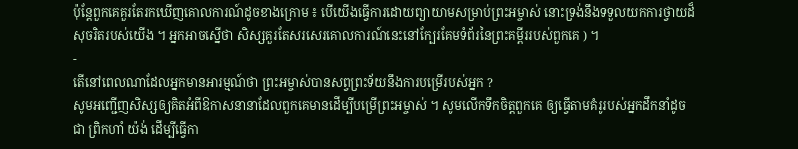ប៉ុន្តែពួកគេគួរតែរកឃើញគោលការណ៍ដូចខាងក្រោម ៖ បើយើងធ្វើការដោយព្យាយាមសម្រាប់ព្រះអម្ចាស់ នោះទ្រង់នឹងទទួលយកការថ្វាយដ៏សុចរិតរបស់យើង ។ អ្នកអាចស្នើថា សិស្សគួរតែសរសេរគោលការណ៍នេះនៅក្បែរគែមទំព័រនៃព្រះគម្ពីររបស់ពួកគេ ) ។
-
តើនៅពេលណាដែលអ្នកមានអារម្មណ៍ថា ព្រះអម្ចាស់បានសព្វព្រះទ័យនឹងការបម្រើរបស់អ្នក ?
សូមអញ្ជើញសិស្សឲ្យគិតអំពីឱកាសនានាដែលពួកគេមានដើម្បីបម្រើព្រះអម្ចាស់ ។ សូមលើកទឹកចិត្តពួកគេ ឲ្យធ្វើតាមគំរូរបស់អ្នកដឹកនាំដូចជា ព្រិកហាំ យ៉ង់ ដើម្បីធ្វើកា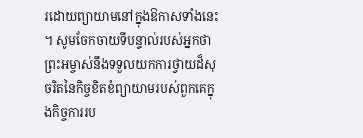រដោយព្យាយាមនៅក្នុងឱកាសទាំងនេះ ។ សូមចែកចាយទីបន្ទាល់របស់អ្នកថា ព្រះអម្ចាស់នឹងទទួលយកការថ្វាយដ៏សុចរិតនៃកិច្ចខិតខំព្យាយាមរបស់ពួកគេក្នុងកិច្ចការរប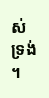ស់ទ្រង់ ។